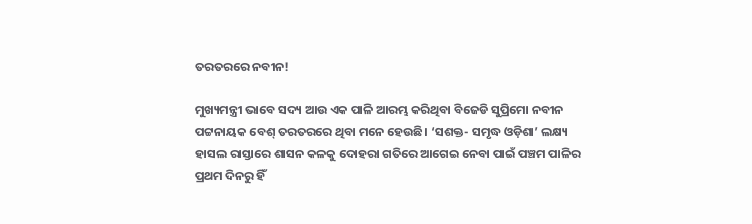ତରତରରେ ନବୀନ!

ମୁଖ୍ୟମନ୍ତ୍ରୀ ଭାବେ ସଦ୍ୟ ଆଉ ଏକ ପାଳି ଆରମ୍ଭ କରିଥିବା ବିଜେଡି ସୁପ୍ରିମୋ ନବୀନ ପଟ୍ଟନାୟକ ବେଶ୍‌ ତରତରରେ ଥିବା ମନେ ହେଉଛି। ‘ସଶକ୍ତ- ସମୃଦ୍ଧ ଓଡ଼ିଶା’ ଲକ୍ଷ୍ୟ ହାସଲ ରାସ୍ତାରେ ଶାସନ କଳକୁ ଦୋହରା ଗତିରେ ଆଗେଇ ନେବା ପାଇଁ ପଞ୍ଚମ ପାଳିର ପ୍ରଥମ ଦିନରୁ ହିଁ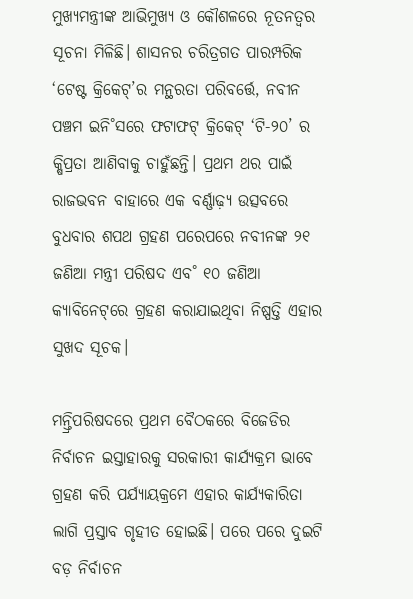ମୁଖ୍ୟମନ୍ତ୍ରୀଙ୍କ ଆଭିମୁଖ୍ୟ ଓ କୌଶଳରେ ନୂତନତ୍ବର ସୂଚନା ମିଳିଛି। ଶାସନର ଚରିତ୍ରଗତ ପାରମ୍ପରିକ ‘ଟେଷ୍ଟ କ୍ରିକେଟ୍‌’ର ମନ୍ଥରତା ପରିବର୍ତ୍ତେ, ନବୀନ ପଞ୍ଚମ ଇନି˚ସରେ ଫଟାଫଟ୍‌ କ୍ରିକେଟ୍‌ ‘ଟି-୨୦’ ର କ୍ଷିପ୍ରତା ଆଣିବାକୁ ଚାହୁଁଛନ୍ତି। ପ୍ରଥମ ଥର ପାଇଁ ରାଜଭବନ ବାହାରେ ଏକ ବର୍ଣ୍ଣାଢ଼୍ୟ ଉତ୍ସବରେ ବୁଧବାର ଶପଥ ଗ୍ରହଣ ପରେପରେ ନବୀନଙ୍କ ୨୧ ଜଣିଆ ମନ୍ତ୍ରୀ ପରିଷଦ ଏବ˚ ୧୦ ଜଣିଆ କ୍ୟାବିନେଟ୍‌ରେ ଗ୍ରହଣ କରାଯାଇଥିବା ନିଷ୍ପତ୍ତି ଏହାର ସୁଖଦ ସୂଚକ।

ମନ୍ତ୍ରିପରିଷଦରେ ପ୍ରଥମ ବୈଠକରେ ବିଜେଡିର ନିର୍ବାଚନ ଇସ୍ତାହାରକୁ ସରକାରୀ କାର୍ଯ୍ୟକ୍ରମ ଭାବେ ଗ୍ରହଣ କରି ପର୍ଯ୍ୟାୟକ୍ରମେ ଏହାର କାର୍ଯ୍ୟକାରିତା ଲାଗି ପ୍ରସ୍ତାବ ଗୃହୀତ ହୋଇଛି। ପରେ ପରେ ଦୁଇଟି ବଡ଼ ନିର୍ବାଚନ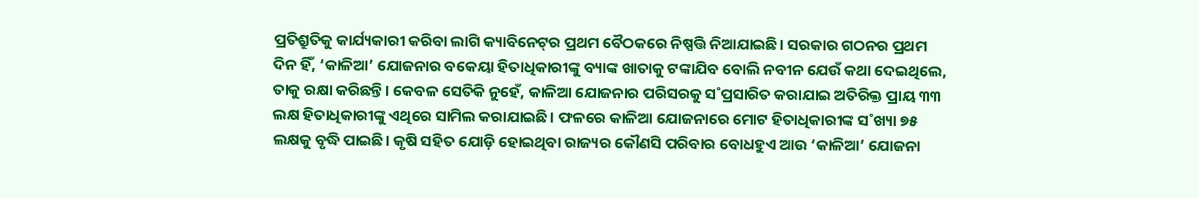ପ୍ରତିଶ୍ରୁତିକୁ କାର୍ଯ୍ୟକାରୀ କରିବା ଲାଗି କ୍ୟାବିନେଟ୍‌ର ପ୍ରଥମ ବୈଠକରେ ନିଷ୍ପତ୍ତି ନିଆଯାଇଛି। ସରକାର ଗଠନର ପ୍ରଥମ ଦିନ ହିଁ, ‘କାଳିଆ’ ଯୋଜନାର ବକେୟା ହିତାଧିକାରୀଙ୍କୁ ବ୍ୟାଙ୍କ ଖାତାକୁ ଟଙ୍କାଯିବ ବୋଲି ନବୀନ ଯେଉଁ କଥା ଦେଇଥିଲେ, ତାକୁ ରକ୍ଷା କରିଛନ୍ତି। କେବଳ ସେତିକି ନୁହେଁ, କାଳିଆ ଯୋଜନାର ପରିସରକୁ ସ˚ପ୍ରସାରିତ କରାଯାଇ ଅତିରିକ୍ତ ପ୍ରାୟ ୩୩ ଲକ୍ଷ ହିତାଧିକାରୀଙ୍କୁ ଏଥିରେ ସାମିଲ କରାଯାଇଛି। ଫଳରେ କାଳିଆ ଯୋଜନାରେ ମୋଟ ହିତାଧିକାରୀଙ୍କ ସ˚ଖ୍ୟା ୭୫ ଲକ୍ଷକୁ ବୃଦ୍ଧି ପାଇଛି। କୃଷି ସହିତ ଯୋଡ଼ି ହୋଇଥିବା ରାଜ୍ୟର କୌଣସି ପରିବାର ବୋଧହୁଏ ଆଉ ‘କାଳିଆ’ ଯୋଜନା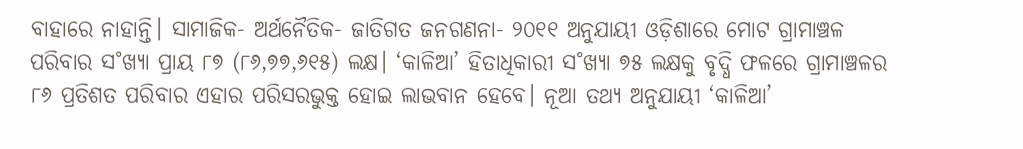ବାହାରେ ନାହାନ୍ତି। ସାମାଜିକ- ଅର୍ଥନୈତିକ- ଜାତିଗତ ଜନଗଣନା- ୨୦୧୧ ଅନୁଯାୟୀ ଓଡ଼ିଶାରେ ମୋଟ ଗ୍ରାମାଞ୍ଚଳ ପରିବାର ସ˚ଖ୍ୟା ପ୍ରାୟ ୮୭ (୮୬,୭୭,୬୧୫) ଲକ୍ଷ। ‘କାଳିଆ’ ହିତାଧିକାରୀ ସ˚ଖ୍ୟା ୭୫ ଲକ୍ଷକୁ ବୃଦ୍ଧି ଫଳରେ ଗ୍ରାମାଞ୍ଚଳର ୮୬ ପ୍ରତିଶତ ପରିବାର ଏହାର ପରିସରଭୁକ୍ତ ହୋଇ ଲାଭବାନ ହେବେ। ନୂଆ ତଥ୍ୟ ଅନୁଯାୟୀ ‘କାଳିଆ’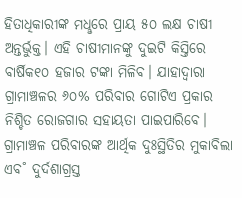ହିତାଧିକାରୀଙ୍କ ମଧୢରେ ପ୍ରାୟ ୫୦ ଲକ୍ଷ ଚାଷୀ ଅନ୍ତର୍ଭୁକ୍ତ। ଏହି ଚାଷୀମାନଙ୍କୁ ଦୁଇଟି କିସ୍ତିରେ ବାର୍ଷିକ୧୦ ହଜାର ଟଙ୍କା ମିଳିବ। ଯାହାଦ୍ବାରା ଗ୍ରାମାଞ୍ଚଳର ୬୦% ପରିବାର ଗୋଟିଏ ପ୍ରକାର ନିଶ୍ଚିତ ରୋଜଗାର ସହାୟତା ପାଇପାରିବେ। ଗ୍ରାମାଞ୍ଚଳ ପରିବାରଙ୍କ ଆର୍ଥିକ ଦୁଃସ୍ଥିତିର ମୁକାବିଲା ଏବ˚ ଦୁର୍ଦଶାଗ୍ରସ୍ତ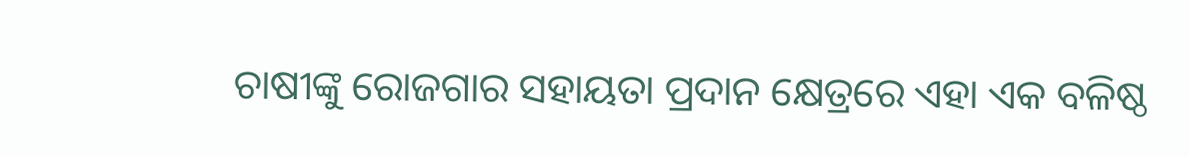ଚାଷୀଙ୍କୁ ରୋଜଗାର ସହାୟତା ପ୍ରଦାନ କ୍ଷେତ୍ରରେ ଏହା ଏକ ବଳିଷ୍ଠ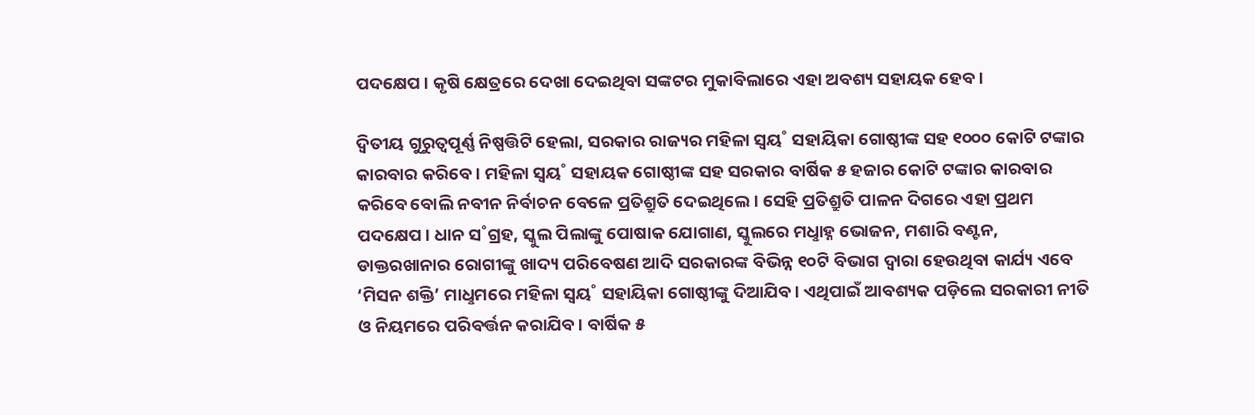ପଦକ୍ଷେପ। କୃଷି କ୍ଷେତ୍ରରେ ଦେଖା ଦେଇଥିବା ସଙ୍କଟର ମୁକାବିଲାରେ ଏହା ଅବଶ୍ୟ ସହାୟକ ହେବ।

ଦ୍ବିତୀୟ ଗୁରୁତ୍ବପୂର୍ଣ୍ଣ ନିଷ୍ପତ୍ତିଟି ହେଲା, ସରକାର ରାଜ୍ୟର ମହିଳା ସ୍ବୟ˚ ସହାୟିକା ଗୋଷ୍ଠୀଙ୍କ ସହ ୧୦୦୦ କୋଟି ଟଙ୍କାର କାରବାର କରିବେ। ମହିଳା ସ୍ବୟ˚ ସହାୟକ ଗୋଷ୍ଠୀଙ୍କ ସହ ସରକାର ବାର୍ଷିକ ୫ ହଜାର କୋଟି ଟଙ୍କାର କାରବାର କରିବେ ବୋଲି ନବୀନ ନିର୍ବାଚନ ବେଳେ ପ୍ରତିଶ୍ରୁତି ଦେଇଥିଲେ। ସେହି ପ୍ରତିଶ୍ରୁତି ପାଳନ ଦିଗରେ ଏହା ପ୍ରଥମ ପଦକ୍ଷେପ। ଧାନ ସ˚ଗ୍ରହ, ସ୍କୁଲ ପିଲାଙ୍କୁ ପୋଷାକ ଯୋଗାଣ, ସ୍କୁଲରେ ମଧୢାହ୍ନ ଭୋଜନ, ମଶାରି ବଣ୍ଟନ, ଡାକ୍ତରଖାନାର ରୋଗୀଙ୍କୁ ଖାଦ୍ୟ ପରିବେଷଣ ଆଦି ସରକାରଙ୍କ ବିଭିନ୍ନ ୧୦ଟି ବିଭାଗ ଦ୍ବାରା ହେଉଥିବା କାର୍ଯ୍ୟ ଏବେ ‘ମିସନ ଶକ୍ତି’ ମାଧୢମରେ ମହିଳା ସ୍ବୟ˚ ସହାୟିକା ଗୋଷ୍ଠୀଙ୍କୁ ଦିଆଯିବ। ଏଥିପାଇଁ ଆବଶ୍ୟକ ପଡ଼ିଲେ ସରକାରୀ ନୀତି ଓ ନିୟମରେ ପରିବର୍ତ୍ତନ କରାଯିବ। ବାର୍ଷିକ ୫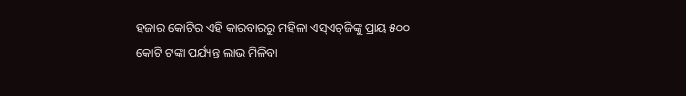ହଜାର କୋଟିର ଏହି କାରବାରରୁ ମହିଳା ଏସ୍‌ଏଚ୍‌ଜିଙ୍କୁ ପ୍ରାୟ ୫୦୦ କୋଟି ଟଙ୍କା ପର୍ଯ୍ୟନ୍ତ ଲାଭ ମିଳିବା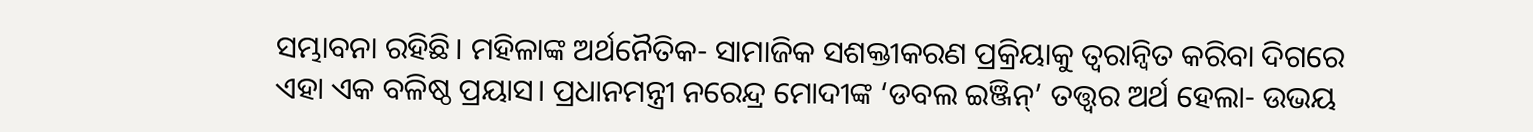ସମ୍ଭାବନା ରହିଛି। ମହିଳାଙ୍କ ଅର୍ଥନୈତିକ- ସାମାଜିକ ସଶକ୍ତୀକରଣ ପ୍ରକ୍ରିୟାକୁ ତ୍ବରାନ୍ବିତ କରିବା ଦିଗରେ ଏହା ଏକ ବଳିଷ୍ଠ ପ୍ରୟାସ। ପ୍ରଧାନମନ୍ତ୍ରୀ ନରେନ୍ଦ୍ର ମୋଦୀଙ୍କ ‘ଡବଲ ଇଞ୍ଜିନ୍‌’ ତତ୍ତ୍ବର ଅର୍ଥ ହେଲା- ଉଭୟ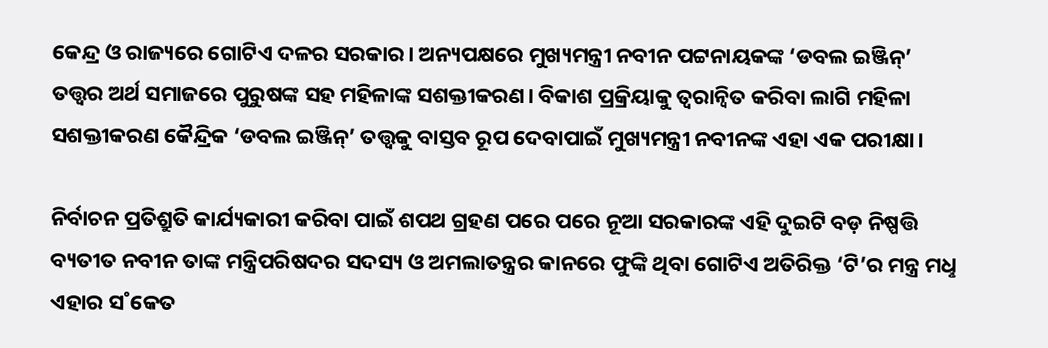କେନ୍ଦ୍ର ଓ ରାଜ୍ୟରେ ଗୋଟିଏ ଦଳର ସରକାର। ଅନ୍ୟପକ୍ଷରେ ମୁଖ୍ୟମନ୍ତ୍ରୀ ନବୀନ ପଟ୍ଟନାୟକଙ୍କ ‘ଡବଲ ଇଞ୍ଜିନ୍‌’ ତତ୍ତ୍ବର ଅର୍ଥ ସମାଜରେ ପୁରୁଷଙ୍କ ସହ ମହିଳାଙ୍କ ସଶକ୍ତୀକରଣ। ବିକାଶ ପ୍ରକ୍ରିୟାକୁ ତ୍ବରାନ୍ବିତ କରିବା ଲାଗି ମହିଳା ସଶକ୍ତୀକରଣ କୈନ୍ଦ୍ରିକ ‘ଡବଲ ଇଞ୍ଜିନ୍‌’ ତତ୍ତ୍ବକୁ ବାସ୍ତବ ରୂପ ଦେବାପାଇଁ ମୁଖ୍ୟମନ୍ତ୍ରୀ ନବୀନଙ୍କ ଏହା ଏକ ପରୀକ୍ଷା।

ନିର୍ବାଚନ ପ୍ରତିଶ୍ରୁତି କାର୍ଯ୍ୟକାରୀ କରିବା ପାଇଁ ଶପଥ ଗ୍ରହଣ ପରେ ପରେ ନୂଆ ସରକାରଙ୍କ ଏହି ଦୁଇଟି ବଡ଼ ନିଷ୍ପତ୍ତି ବ୍ୟତୀତ ନବୀନ ତାଙ୍କ ମନ୍ତ୍ରିପରିଷଦର ସଦସ୍ୟ ଓ ଅମଲାତନ୍ତ୍ରର କାନରେ ଫୁଙ୍କି ଥିବା ଗୋଟିଏ ଅତିରିକ୍ତ ‘ଟି’ର ମନ୍ତ୍ର ମଧୢ ଏହାର ସ˚କେତ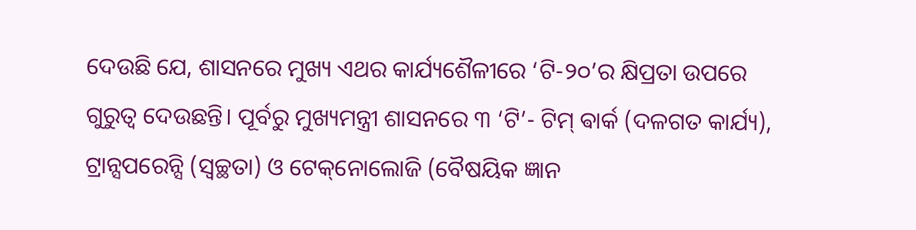ଦେଉଛି ଯେ, ଶାସନରେ ମୁଖ୍ୟ ଏଥର କାର୍ଯ୍ୟଶୈଳୀରେ ‘ଟି-୨୦’ର କ୍ଷିପ୍ରତା ଉପରେ ଗୁରୁତ୍ବ ଦେଉଛନ୍ତି। ପୂର୍ବରୁ ମୁଖ୍ୟମନ୍ତ୍ରୀ ଶାସନରେ ୩ ‘ଟି’- ଟିମ୍‌ ଵାର୍କ (ଦଳଗତ କାର୍ଯ୍ୟ), ଟ୍ରାନ୍ସପରେନ୍ସି (ସ୍ବଚ୍ଛତା) ଓ ଟେକ୍‌ନୋଲୋଜି (ବୈଷୟିକ ଜ୍ଞାନ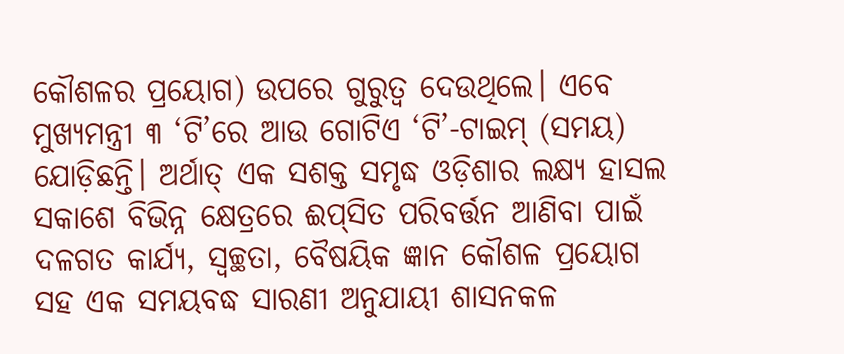କୌଶଳର ପ୍ରୟୋଗ) ଉପରେ ଗୁରୁତ୍ବ ଦେଉଥିଲେ। ଏବେ ମୁଖ୍ୟମନ୍ତ୍ରୀ ୩ ‘ଟି’ରେ ଆଉ ଗୋଟିଏ ‘ଟି’-ଟାଇମ୍‌ (ସମୟ) ଯୋଡ଼ିଛନ୍ତି। ଅର୍ଥାତ୍‌ ଏକ ସଶକ୍ତ ସମୃଦ୍ଧ ଓଡ଼ିଶାର ଲକ୍ଷ୍ୟ ହାସଲ ସକାଶେ ବିଭିନ୍ନ କ୍ଷେତ୍ରରେ ଈପ୍‌ସିତ ପରିବର୍ତ୍ତନ ଆଣିବା ପାଇଁ ଦଳଗତ କାର୍ଯ୍ୟ, ସ୍ବଚ୍ଛତା, ବୈଷୟିକ ଜ୍ଞାନ କୌଶଳ ପ୍ରୟୋଗ ସହ ଏକ ସମୟବଦ୍ଧ ସାରଣୀ ଅନୁଯାୟୀ ଶାସନକଳ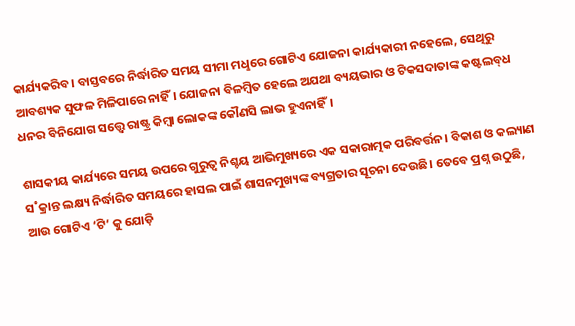କାର୍ଯ୍ୟକରିବ। ବାସ୍ତବରେ ନିର୍ଦ୍ଧାରିତ ସମୟ ସୀମା ମଧୢରେ ଗୋଟିଏ ଯୋଜନା କାର୍ଯ୍ୟକାରୀ ନହେଲେ, ସେଥିରୁ ଆବଶ୍ୟକ ସୁଫଳ ମିଳିପାରେ ନାହିଁ। ଯୋଜନା ବିଳମ୍ବିତ ହେଲେ ଅଯଥା ବ୍ୟୟଭାର ଓ ଟିକସଦାତାଙ୍କ କଷ୍ଟଲବ୍‌ଧ ଧନର ବିନିଯୋଗ ସତ୍ତ୍ବେ ରାଷ୍ଟ୍ର କିମ୍ବା ଲୋକଙ୍କ କୌଣସି ଲାଭ ହୁଏନାହିଁ।

ଶାସକୀୟ କାର୍ଯ୍ୟରେ ସମୟ ଉପରେ ଗୁରୁତ୍ବ ନିଶ୍ଚୟ ଆଭିମୁଖ୍ୟରେ ଏକ ସକାରାତ୍ମକ ପରିବର୍ତ୍ତନ। ବିକାଶ ଓ କଲ୍ୟାଣ ସ˚କ୍ରାନ୍ତ ଲକ୍ଷ୍ୟ ନିର୍ଦ୍ଧାରିତ ସମୟରେ ହାସଲ ପାଇଁ ଶାସନମୁଖ୍ୟଙ୍କ ବ୍ୟଗ୍ରତାର ସୂଚନା ଦେଉଛି। ତେବେ ପ୍ରଶ୍ନ ଉଠୁଛି, ଆଉ ଗୋଟିଏ ‘ଟି’ କୁ ଯୋଡ଼ି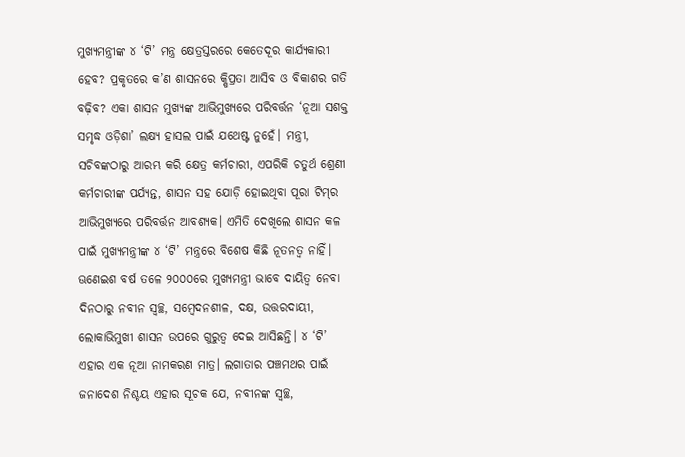ମୁଖ୍ୟମନ୍ତ୍ରୀଙ୍କ ୪ ‘ଟି’ ମନ୍ତ୍ର କ୍ଷେତ୍ରସ୍ତରରେ କେତେଦୂର କାର୍ଯ୍ୟକାରୀ ହେବ? ପ୍ରକୃତରେ କ’ଣ ଶାସନରେ କ୍ଷିପ୍ରତା ଆସିବ ଓ ବିକାଶର ଗତି ବଢ଼ିବ? ଏକା ଶାସନ ମୁଖ୍ୟଙ୍କ ଆଭିମୁଖ୍ୟରେ ପରିବର୍ତ୍ତନ ‘ନୂଆ ସଶକ୍ତ ସମୃଦ୍ଧ ଓଡ଼ିଶା’ ଲକ୍ଷ୍ୟ ହାସଲ ପାଇଁ ଯଥେଷ୍ଟ ନୁହେଁ। ମନ୍ତ୍ରୀ, ସଚିବଙ୍କଠାରୁ ଆରମ୍ଭ କରି କ୍ଷେତ୍ର କର୍ମଚାରୀ, ଏପରିକି ଚତୁର୍ଥ ଶ୍ରେଣୀ କର୍ମଚାରୀଙ୍କ ପର୍ଯ୍ୟନ୍ତ, ଶାସନ ସହ ଯୋଡ଼ି ହୋଇଥିବା ପୂରା ଟିମ୍‌ର ଆଭିମୁଖ୍ୟରେ ପରିବର୍ତ୍ତନ ଆବଶ୍ୟକ। ଏମିତି ଦେଖିଲେ ଶାସନ କଳ ପାଇଁ ମୁଖ୍ୟମନ୍ତ୍ରୀଙ୍କ ୪ ‘ଟି’ ମନ୍ତ୍ରରେ ବିଶେଷ କିଛି ନୂତନତ୍ବ ନାହିଁ। ଊଣେଇଶ ବର୍ଷ ତଳେ ୨୦୦୦ରେ ମୁଖ୍ୟମନ୍ତ୍ରୀ ଭାବେ ଦାୟିତ୍ବ ନେବା ଦିନଠାରୁ ନବୀନ ସ୍ବଚ୍ଛ, ସମ୍ବେଦନଶୀଳ, ଦକ୍ଷ, ଉତ୍ତରଦାୟୀ, ଲୋକାଭିମୁଖୀ ଶାସନ ଉପରେ ଗୁରୁତ୍ବ ଦେଇ ଆସିଛନ୍ତି। ୪ ‘ଟି’ ଏହାର ଏକ ନୂଆ ନାମକରଣ ମାତ୍ର। ଲଗାତାର ପଞ୍ଚମଥର ପାଇଁ ଜନାଦେଶ ନିଶ୍ଚୟ ଏହାର ସୂଚକ ଯେ, ନବୀନଙ୍କ ସ୍ବଚ୍ଛ,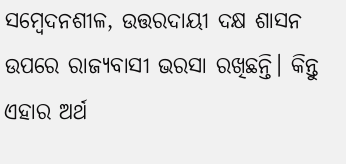ସମ୍ବେଦନଶୀଳ, ଉତ୍ତରଦାୟୀ ଦକ୍ଷ ଶାସନ ଉପରେ ରାଜ୍ୟବାସୀ ଭରସା ରଖିଛନ୍ତି। କିନ୍ତୁ ଏହାର ଅର୍ଥ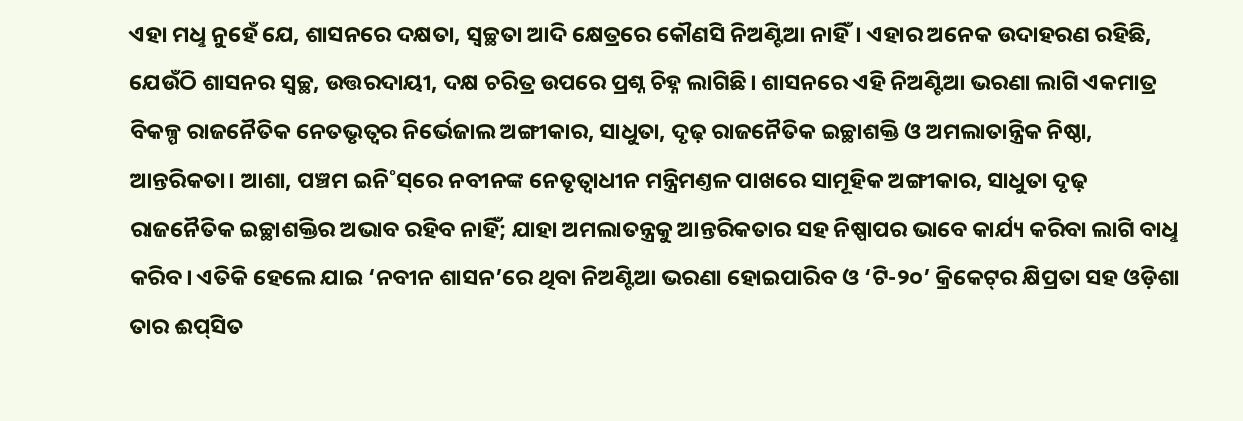ଏହା ମଧୢ ନୁହେଁ ଯେ, ଶାସନରେ ଦକ୍ଷତା, ସ୍ବଚ୍ଛତା ଆଦି କ୍ଷେତ୍ରରେ କୌଣସି ନିଅଣ୍ଟିଆ ନାହିଁ। ଏହାର ଅନେକ ଉଦାହରଣ ରହିଛି, ଯେଉଁଠି ଶାସନର ସ୍ବଚ୍ଛ, ଉତ୍ତରଦାୟୀ, ଦକ୍ଷ ଚରିତ୍ର ଉପରେ ପ୍ରଶ୍ନ ଚିହ୍ନ ଲାଗିଛି। ଶାସନରେ ଏହି ନିଅଣ୍ଟିଆ ଭରଣା ଲାଗି ଏକମାତ୍ର ବିକଳ୍ପ ରାଜନୈତିକ ନେତଭୃତ୍ବର ନିର୍ଭେଜାଲ ଅଙ୍ଗୀକାର, ସାଧୁତା, ଦୃଢ଼ ରାଜନୈତିକ ଇଚ୍ଛାଶକ୍ତି ଓ ଅମଲାତାନ୍ତ୍ରିକ ନିଷ୍ଠା, ଆନ୍ତରିକତା। ଆଶା, ପଞ୍ଚମ ଇନି˚ସ୍‌ରେ ନବୀନଙ୍କ ନେତୃତ୍ବାଧୀନ ମନ୍ତ୍ରିମଣ୍ତଳ ପାଖରେ ସାମୂହିକ ଅଙ୍ଗୀକାର, ସାଧୁତା ଦୃଢ଼ ରାଜନୈତିକ ଇଚ୍ଛାଶକ୍ତିର ଅଭାବ ରହିବ ନାହିଁ; ଯାହା ଅମଲାତନ୍ତ୍ରକୁ ଆନ୍ତରିକତାର ସହ ନିଷ୍ପାପର ଭାବେ କାର୍ଯ୍ୟ କରିବା ଲାଗି ବାଧୢ କରିବ। ଏତିକି ହେଲେ ଯାଇ ‘ନବୀନ ଶାସନ’ରେ ଥିବା ନିଅଣ୍ଟିଆ ଭରଣା ହୋଇପାରିବ ଓ ‘ଟି-୨୦’ କ୍ରିକେଟ୍‌ର କ୍ଷିପ୍ରତା ସହ ଓଡ଼ିଶା ତାର ଈପ୍‌ସିତ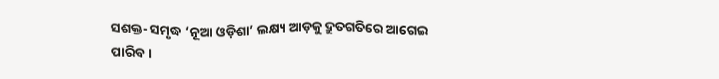ସଶକ୍ତ- ସମୃଦ୍ଧ ‘ନୂଆ ଓଡ଼ିଶା’ ଲକ୍ଷ୍ୟ ଆଡ଼କୁ ଦ୍ରୁତଗତିରେ ଆଗେଇ ପାରିବ।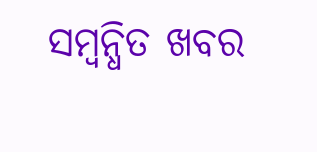ସମ୍ବନ୍ଧିତ ଖବର